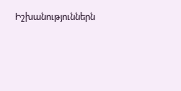Իշխանություններն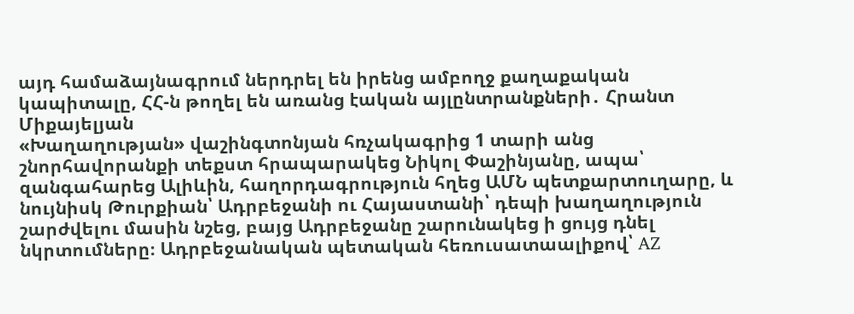այդ համաձայնագրում ներդրել են իրենց ամբողջ քաղաքական կապիտալը, ՀՀ-ն թողել են առանց էական այլընտրանքների․ Հրանտ Միքայելյան
«Խաղաղության» վաշինգտոնյան հռչակագրից 1 տարի անց շնորհավորանքի տեքստ հրապարակեց Նիկոլ Փաշինյանը, ապա՝ զանգահարեց Ալիևին, հաղորդագրություն հղեց ԱՄՆ պետքարտուղարը, և նույնիսկ Թուրքիան՝ Ադրբեջանի ու Հայաստանի՝ դեպի խաղաղություն շարժվելու մասին նշեց, բայց Ադրբեջանը շարունակեց ի ցույց դնել նկրտումները։ Ադրբեջանական պետական հեռուսատաալիքով՝ AZ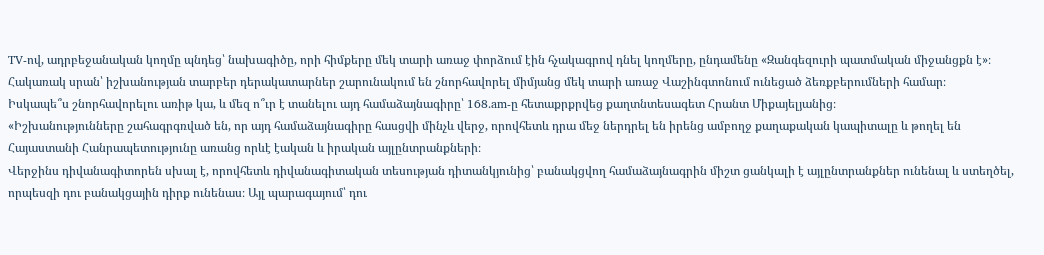TV-ով, ադրբեջանական կողմը պնդեց՝ նախագիծը, որի հիմքերը մեկ տարի առաջ փորձում էին հչակագրով դնել կողմերը, ընդամենը «Զանգեզուրի պատմական միջանցքն է»։
Հակառակ սրան՝ իշխանության տարբեր դերակատարներ շարունակում են շնորհավորել միմյանց մեկ տարի առաջ Վաշինգտոնում ունեցած ձեռքբերումների համար։
Իսկապե՞ս շնորհավորելու առիթ կա, և մեզ ո՞ւր է տանելու այդ համաձայնագիրը՝ 168․am-ը հետաքրքրվեց քաղտնտեսագետ Հրանտ Միքայելյանից։
«Իշխանությունները շահագրգռված են, որ այդ համաձայնագիրը հասցվի մինչև վերջ, որովհետև դրա մեջ ներդրել են իրենց ամբողջ քաղաքական կապիտալը և թողել են Հայաստանի Հանրապետությունը առանց որևէ էական և իրական այլընտրանքների։
Վերջինս դիվանագիտորեն սխալ է, որովհետև դիվանագիտական տեսության դիտանկյունից՝ բանակցվող համաձայնագրին միշտ ցանկալի է այլընտրանքներ ունենալ և ստեղծել, որպեսզի դու բանակցային դիրք ունենաս։ Այլ պարագայում՝ դու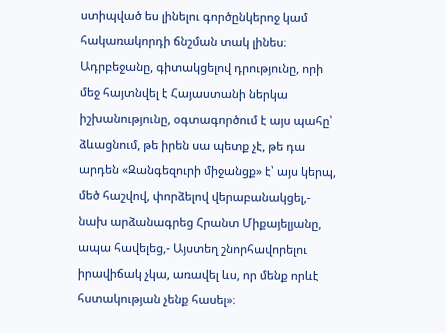ստիպված ես լինելու գործընկերոջ կամ հակառակորդի ճնշման տակ լինես։
Ադրբեջանը, գիտակցելով դրությունը, որի մեջ հայտնվել է Հայաստանի ներկա իշխանությունը, օգտագործում է այս պահը՝ ձևացնում, թե իրեն սա պետք չէ, թե դա արդեն «Զանգեզուրի միջանցք» է՝ այս կերպ, մեծ հաշվով, փորձելով վերաբանակցել,- նախ արձանագրեց Հրանտ Միքայելյանը, ապա հավելեց,- Այստեղ շնորհավորելու իրավիճակ չկա, առավել ևս, որ մենք որևէ հստակության չենք հասել»։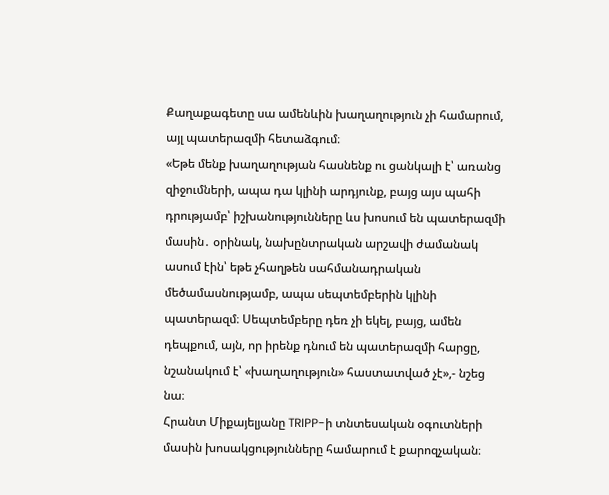Քաղաքագետը սա ամենևին խաղաղություն չի համարում, այլ պատերազմի հետաձգում։
«Եթե մենք խաղաղության հասնենք ու ցանկալի է՝ առանց զիջումների, ապա դա կլինի արդյունք, բայց այս պահի դրությամբ՝ իշխանությունները ևս խոսում են պատերազմի մասին․ օրինակ, նախընտրական արշավի ժամանակ ասում էին՝ եթե չհաղթեն սահմանադրական մեծամասնությամբ, ապա սեպտեմբերին կլինի պատերազմ։ Սեպտեմբերը դեռ չի եկել, բայց, ամեն դեպքում, այն, որ իրենք դնում են պատերազմի հարցը, նշանակում է՝ «խաղաղություն» հաստատված չէ»,- նշեց նա։
Հրանտ Միքայելյանը TRIPP-ի տնտեսական օգուտների մասին խոսակցությունները համարում է քարոզչական։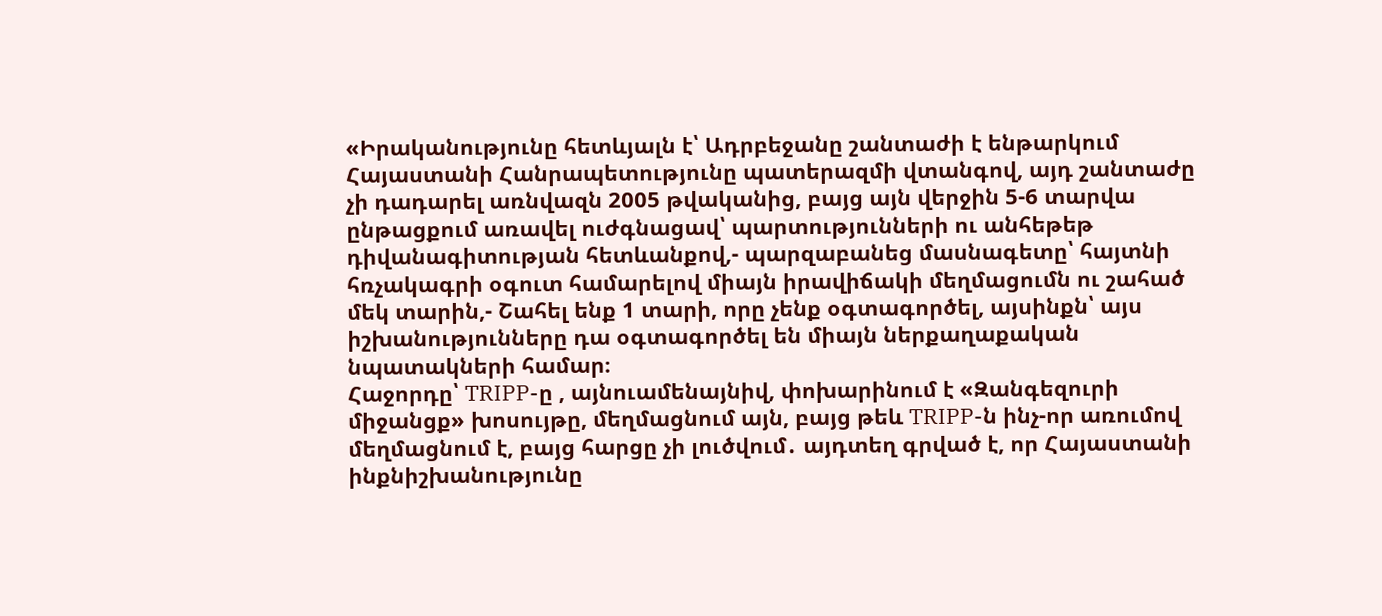«Իրականությունը հետևյալն է՝ Ադրբեջանը շանտաժի է ենթարկում Հայաստանի Հանրապետությունը պատերազմի վտանգով, այդ շանտաժը չի դադարել առնվազն 2005 թվականից, բայց այն վերջին 5-6 տարվա ընթացքում առավել ուժգնացավ՝ պարտությունների ու անհեթեթ դիվանագիտության հետևանքով,- պարզաբանեց մասնագետը՝ հայտնի հռչակագրի օգուտ համարելով միայն իրավիճակի մեղմացումն ու շահած մեկ տարին,- Շահել ենք 1 տարի, որը չենք օգտագործել, այսինքն՝ այս իշխանությունները դա օգտագործել են միայն ներքաղաքական նպատակների համար։
Հաջորդը՝ TRIPP-ը , այնուամենայնիվ, փոխարինում է «Զանգեզուրի միջանցք» խոսույթը, մեղմացնում այն, բայց թեև TRIPP-ն ինչ-որ առումով մեղմացնում է, բայց հարցը չի լուծվում․ այդտեղ գրված է, որ Հայաստանի ինքնիշխանությունը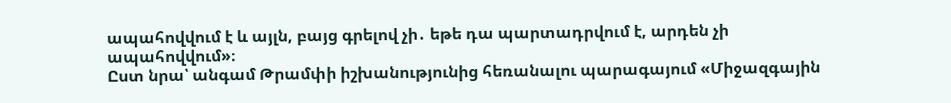ապահովվում է և այլն, բայց գրելով չի․ եթե դա պարտադրվում է, արդեն չի ապահովվում»։
Ըստ նրա՝ անգամ Թրամփի իշխանությունից հեռանալու պարագայում «Միջազգային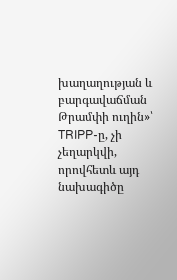խաղաղության և բարգավաճման Թրամփի ուղին»՝ TRIPP-ը, չի չեղարկվի, որովհետև այդ նախագիծը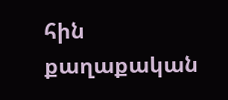հին քաղաքական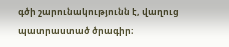գծի շարունակությունն է, վաղուց պատրաստած ծրագիր։